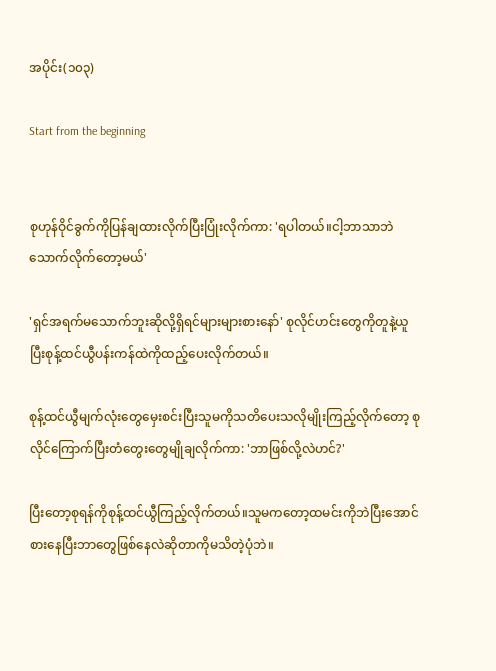အပိုင်း(၁၀၃)

Start from the beginning


စုဟုန်ဝိုင်ခွက်ကိုပြန်ချထားလိုက်ပြီးပြုံးလိုက်ကာ: 'ရပါတယ်။ငါ့ဘာသာဘဲသောက်လိုက်တော့မယ်'

'ရှင်အရက်မသောက်ဘူးဆိုလို့ရှိရင်များများစားနော်' စုလိုင်ဟင်းတွေကိုတူနဲ့ယူပြီးစုန့်ထင်ယွီပန်းကန်ထဲကိုထည့်ပေးလိုက်တယ်။

စုန့်ထင်ယွီမျက်လုံးတွေမှေးစင်းပြီးသူမကိုသတိပေးသလိုမျိုးကြည့်လိုက်တော့ စုလိုင်ကြောက်ပြီးတံတွေးတွေမျိုချလိုက်ကာ: 'ဘာဖြစ်လို့လဲဟင်?'

ပြီးတော့စုရန်ကိုစုန့်ထင်ယွီကြည့်လိုက်တယ်။သူမကတော့ထမင်းကိုဘဲပြီးအောင်စားနေပြီးဘာတွေဖြစ်နေလဲဆိုတာကိုမသိတဲ့ပုံဘဲ။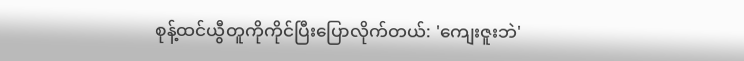စုန့်ထင်ယွီတူကိုကိုင်ပြီးပြောလိုက်တယ်: 'ကျေးဇူးဘဲ'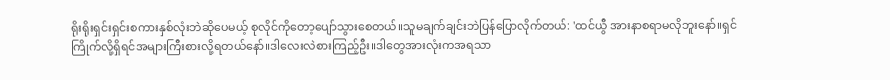ရိုးရိုးရှင်းရှင်းစကားနှစ်လုံးဘဲဆိုပေမယ့် စုလိုင်ကိုတော့ပျော်သွားစေတယ်။သူမချက်ချင်းဘဲပြန်ပြောလိုက်တယ်: 'ထင်ယွီ အားနာစရာမလိုဘူးနော်။ရှင်ကြိုက်လို့ရှိရင်အများကြီးစားလို့ရတယ်နော်။ဒါလေးလဲစားကြည့်ဦး။ဒါတွေအားလုံးကအရသာ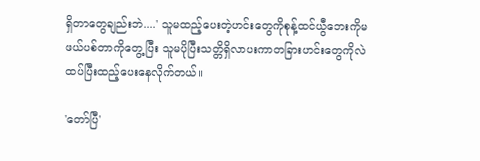ရှိ‌တာတွေချည်းဘဲ....' သူမထည့်ပေးတဲ့ဟင်းတွေကိုစုန့်ထင်ယွီဘေးကိုမဖယ်ပစ်တာကိုတွေ့ပြီး သူမပိုပြီးသတ္တိရှိလာပးကာတခြားဟင်းတွေကိုလဲထပ်ပြီးထည့်ပေးနေလိုက်တယ်။

'တော်ပြီ'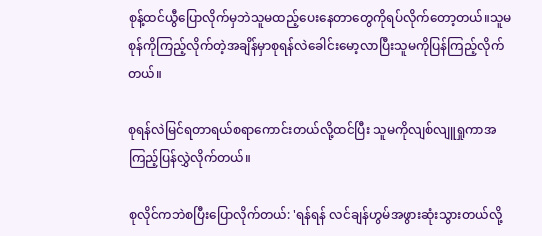စုန့်ထင်ယွီပြောလိုက်မှဘဲသူမထည့်ပေးနေတာတွေကိုရပ်လိုက်တော့တယ်။သူမစုန်ကိုကြည့်လိုက်တဲ့အချိန်မှာစုရန်လဲခေါင်းမော့လာပြီးသူမကိုပြန်ကြည့်လိုက်တယ်။

စုရန်လဲမြင်ရတာရယ်စရာကောင်းတယ်လို့ထင်ပြီး သူမကိုလျစ်လျူရှုကာအကြည့်ပြန်လွှဲလိုက်တယ်။

စုလိုင်ကဘဲစပြီးပြောလိုက်တယ်: 'ရန်ရန် လင်ချန်ဟွမ်အဖွားဆုံးသွားတယ်လို့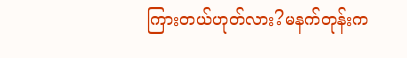ကြားတယ်ဟုတ်လား?မနက်တုန်းက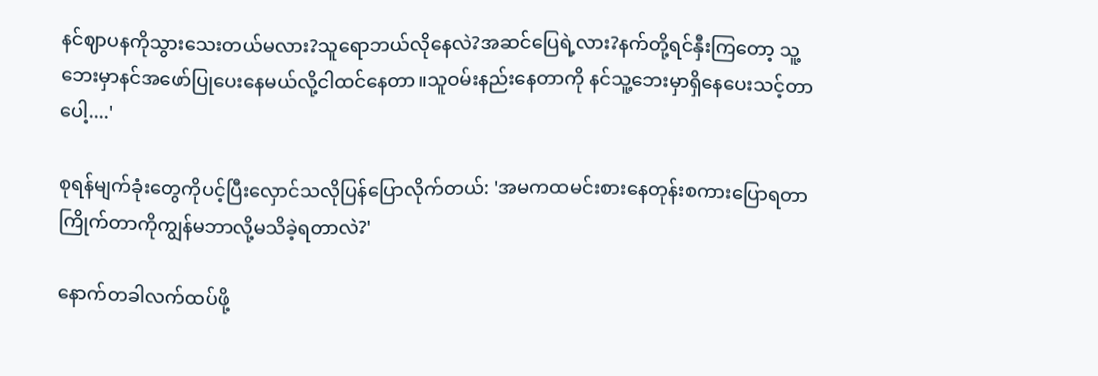နင်ဈာပနကိုသွား‌သေးတယ်မလား?သူရောဘယ်လိုနေလဲ?အဆင်ပြေရဲ့လား?နက်တို့ရင်နှီးကြတော့ သူ့ဘေးမှာနင်အဖော်ပြုပေးနေမယ်လို့ငါထင်နေတာ။သူဝမ်းနည်းနေတာကို နင်သူ့ဘေးမှာရှိနေပေးသင့်တာပေါ့....'

စုရန်မျက်ခုံးတွေကိုပင့်ပြီးလှောင်သလိုပြန်ပြောလိုက်တယ်: 'အမကထမင်းစားနေတုန်းစကားပြောရတာကြိုက်တာကိုကျွန်မဘာလို့မသိခဲ့ရတာလဲ?'

နောက်တခါလက်ထပ်ဖို့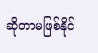ဆိုတာမဖြစ်နိုင်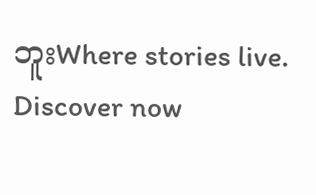ဘူးWhere stories live. Discover now